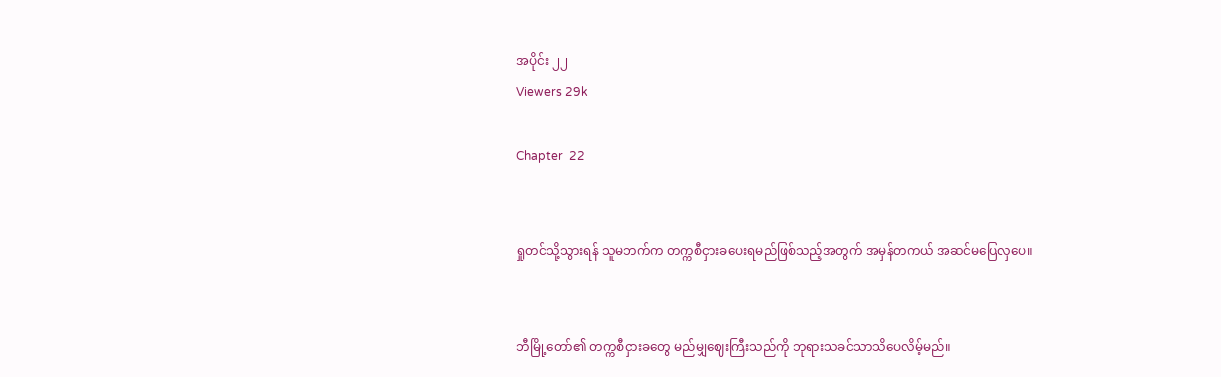အပိုင်း ၂၂
Viewers 29k

Chapter  22


ရှုတင်သို့သွားရန် သူမဘက်က တက္ကစီငှားခပေးရမည်ဖြစ်သည့်အတွက် အမှန်တကယ် အဆင်မပြေလှပေ။


ဘီမြို့တော်၏ တက္ကစီငှားခတွေ မည်မျှဈေးကြီးသည်ကို ဘုရားသခင်သာသိပေလိမ့်မည်။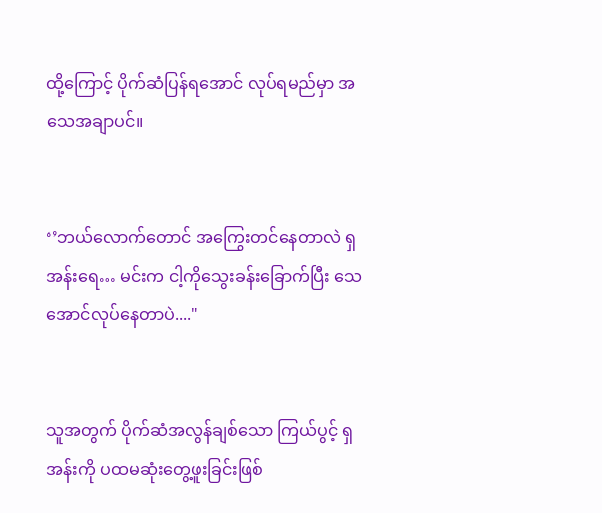ထို့ကြောင့် ပိုက်ဆံပြန်ရအောင် လုပ်ရမည်မှာ အသေအချာပင်။


‘’ဘယ်လောက်တောင် အကြွေးတင်နေတာလဲ ရှအန်းရေ… မင်းက ငါ့ကိုသွေးခန်းခြောက်ပြီး သေအောင်လုပ်နေတာပဲ...."


သူအတွက် ပိုက်ဆံအလွန်ချစ်သော ကြယ်ပွင့် ရှအန်းကို ပထမဆုံးတွေ့ဖူးခြင်းဖြစ်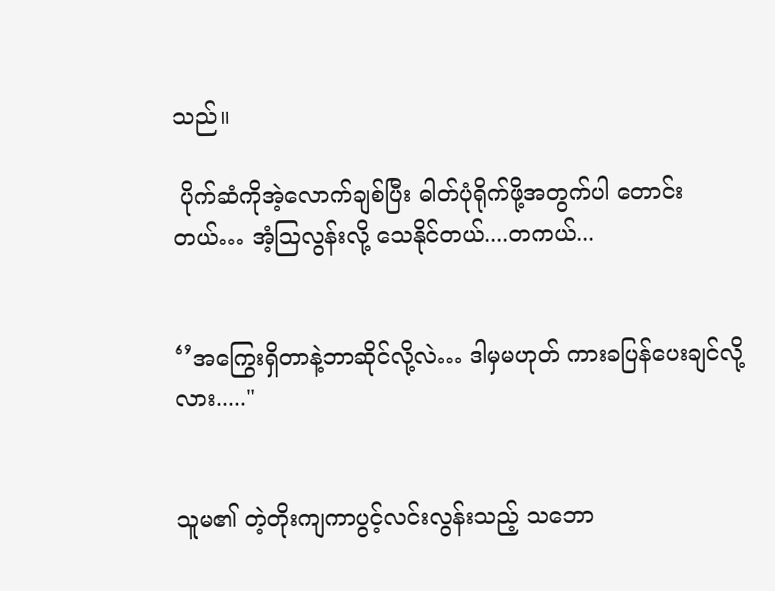သည်။

 ပိုက်ဆံကိုအဲ့လောက်ချစ်ပြီး ဓါတ်ပုံရိုက်ဖို့အတွက်ပါ တောင်းတယ်… အံ့ဩလွန်းလို့ သေနိုင်တယ်....တကယ်...


‘’အကြွေးရှိတာနဲ့ဘာဆိုင်လို့လဲ… ဒါမှမဟုတ် ကားခပြန်ပေးချင်လို့လား....."


သူမ၏ တဲ့တိုးကျကာပွင့်လင်းလွန်းသည့် သဘော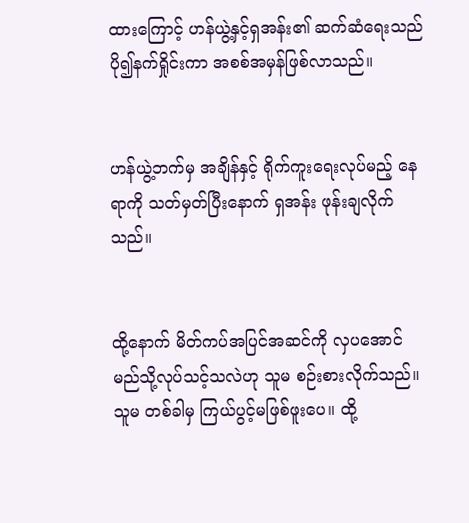ထားကြောင့် ဟန်ယွဲ့နှင့်ရှအန်း၏ ဆက်ဆံရေးသည် ပို၍နက်ရှိုင်းကာ အစစ်အမှန်ဖြစ်လာသည်။


ဟန်ယွဲ့ဘက်မှ အချိန်နှင့် ရိုက်ကူးရေးလုပ်မည့် နေရာကို သတ်မှတ်ပြီးနောက် ရှအန်း ဖုန်းချလိုက်သည်။


ထို့နောက် မိတ်ကပ်အပြင်အဆင်ကို လှပအောင် မည်သို့လုပ်သင့်သလဲဟု သူမ စဉ်းစားလိုက်သည်။ သူမ တစ်ခါမှ ကြယ်ပွင့်မဖြစ်ဖူးပေ။ ထို့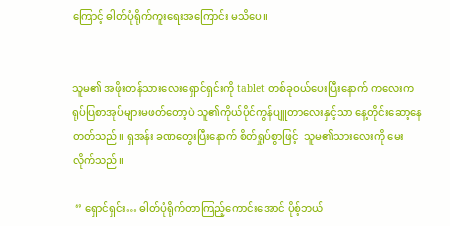ကြောင့် ဓါတ်ပုံရိုက်ကူးရေးအကြောင်း မသိပေ။


သူမ၏ အဖိုးတန်သားလေးရှောင်ရှင်းကို tablet တစ်ခုဝယ်ပေးပြီးနောက် ကလေးက ရုပ်ပြစာအုပ်များမဖတ်တော့ပဲ သူ၏ကိုယ်ပိုင်ကွန်ပျူတာလေးနှင့်သာ နေ့တိုင်းဆော့နေတတ်သည်။ ရှအန်း ခဏတွေးပြီးနောက် စိတ်ရှုပ်စွာဖြင့်  သူမ၏သားလေးကို မေးလိုက်သည်။

 ‘’ ရှောင်ရှင်း… ဓါတ်ပုံရိုက်တာကြည့်ကောင်းအောင် ပိုစ့်ဘယ်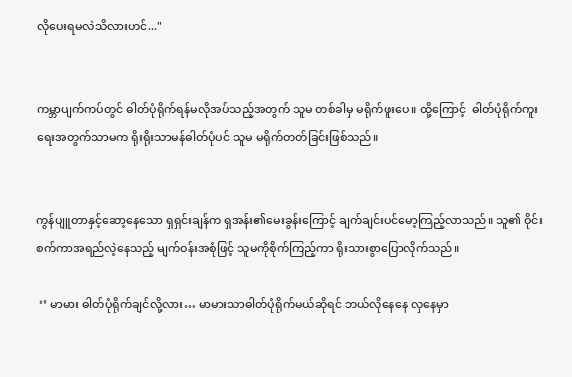လိုပေးရမလဲသိလားဟင်..."


ကမ္ဘာပျက်ကပ်တွင် ဓါတ်ပုံရိုက်ရန်မလိုအပ်သည့်အတွက် သူမ တစ်ခါမှ မရိုက်ဖူးပေ။ ထို့ကြောင့်  ဓါတ်ပုံရိုက်ကူးရေးအတွက်သာမက ရိုးရိုးသာမန်ဓါတ်ပုံပင် သူမ မရိုက်တတ်ခြင်းဖြစ်သည်။


ကွန်ပျူတာနှင့်ဆော့နေသော ရှရှင်းချန်က ရှအန်း၏မေးခွန်းကြောင့် ချက်ချင်းပင်မော့ကြည့်လာသည်။ သူ၏ ဝိုင်းစက်ကာအရည်လဲ့နေသည့် မျက်ဝန်းအစုံဖြင့် သူမကိုစိုက်ကြည့်ကာ ရိုးသားစွာပြောလိုက်သည်။

 ‘’ မာမား ဓါတ်ပုံရိုက်ချင်လို့လား… မာမားသာဓါတ်ပုံရိုက်မယ်ဆိုရင် ဘယ်လိုနေနေ လှနေမှာ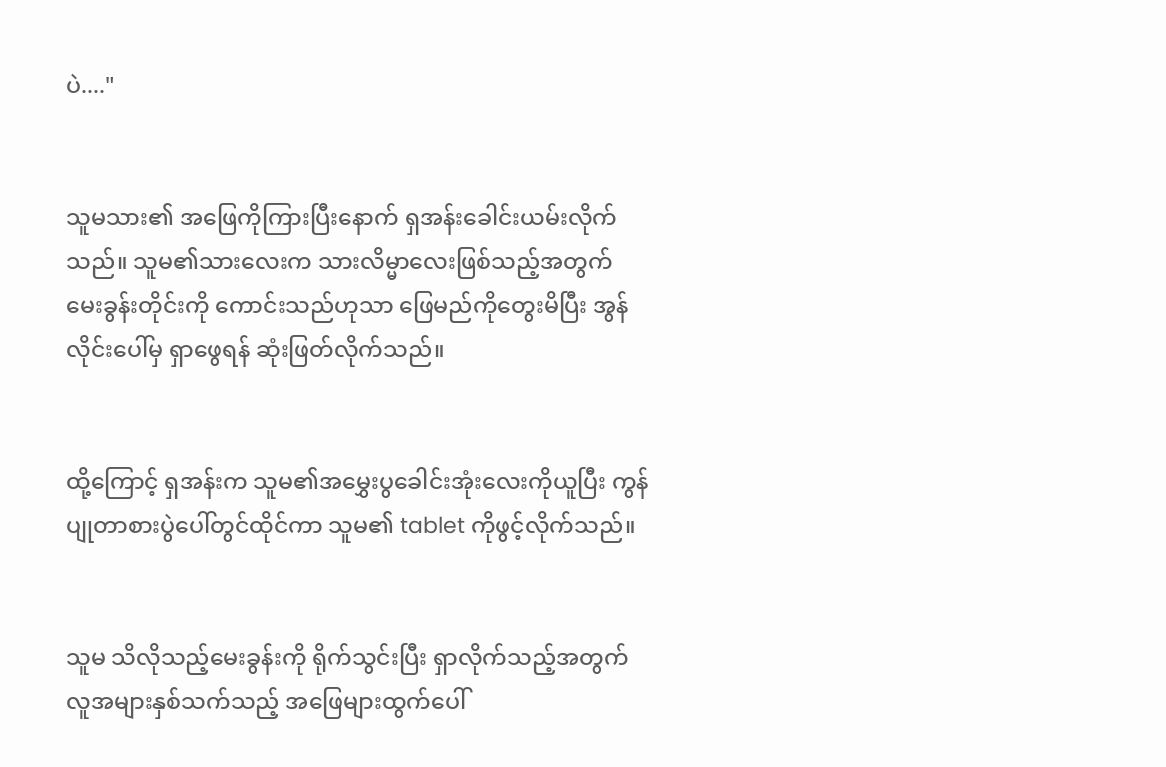ပဲ...."


သူမသား၏ အဖြေကိုကြားပြီးနောက် ရှအန်းခေါင်းယမ်းလိုက်သည်။ သူမ၏သားလေးက သားလိမ္မာလေးဖြစ်သည့်အတွက် မေးခွန်းတိုင်းကို ကောင်းသည်ဟုသာ ဖြေမည်ကိုတွေးမိပြီး အွန်လိုင်းပေါ်မှ ရှာဖွေရန် ဆုံးဖြတ်လိုက်သည်။


ထို့ကြောင့် ရှအန်းက သူမ၏အမွှေးပွခေါင်းအုံးလေးကိုယူပြီး ကွန်ပျုတာစားပွဲပေါ်တွင်ထိုင်ကာ သူမ၏ tablet ကိုဖွင့်လိုက်သည်။


သူမ သိလိုသည့်မေးခွန်းကို ရိုက်သွင်းပြီး ရှာလိုက်သည့်အတွက် လူအများနှစ်သက်သည့် အဖြေများထွက်ပေါ်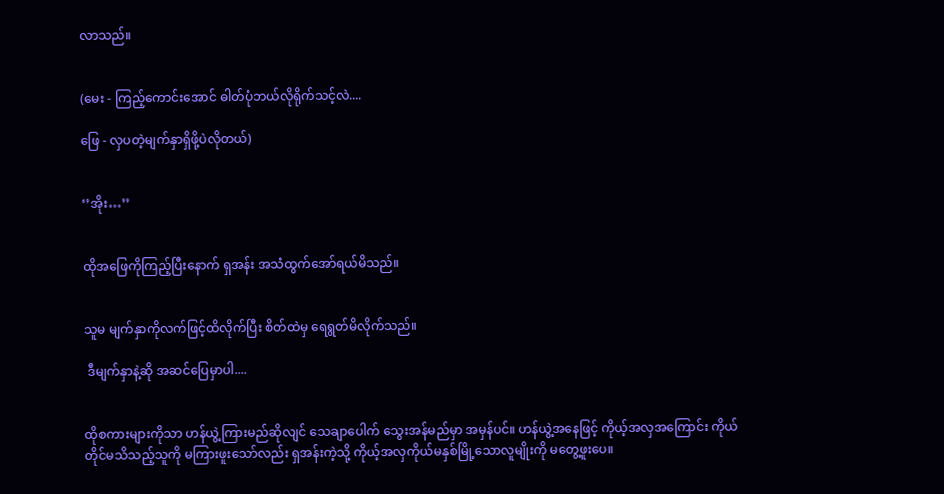လာသည်။


(မေး - ကြည့်ကောင်းအောင် ဓါတ်ပုံဘယ်လိုရိုက်သင့်လဲ....

ဖြေ - လှပတဲ့မျက်နှာရှိဖို့ပဲလိုတယ်)


‘’အိုး…’’


ထိုအဖြေကိုကြည့်ပြီးနောက် ရှအန်း အသံထွက်အော်ရယ်မိသည်။


သူမ မျက်နှာကိုလက်ဖြင့်ထိလိုက်ပြီး စိတ်ထဲမှ ရေရွတ်မိလိုက်သည်။

 ဒီမျက်နှာနဲ့ဆို အဆင်ပြေမှာပါ....


ထိုစကားများကိုသာ ဟန်ယွဲ့ကြားမည်ဆိုလျင် သေချာပေါက် သွေးအန်မည်မှာ အမှန်ပင်။ ဟန်ယွဲ့အနေဖြင့် ကိုယ့်အလှအကြောင်း ကိုယ်တိုင်မသိသည့်သူကို မကြားဖူးသော်လည်း ရှအန်းကဲ့သို့ ကိုယ့်အလှကိုယ်မနှစ်မြို့သောလူမျိုးကို မတွေ့ဖူးပေ။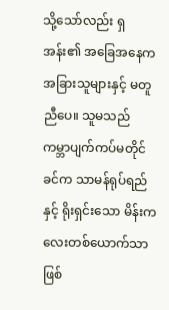သို့သော်လည်း ရှအန်း၏ အခြေအနေက အခြားသူများနှင့် မတူညီပေ။ သူမသည် ကမ္ဘာပျက်ကပ်မတိုင်ခင်က သာမန်ရုပ်ရည်နှင့် ရိုးရှင်းသော မိန်းကလေးတစ်ယောက်သာဖြစ်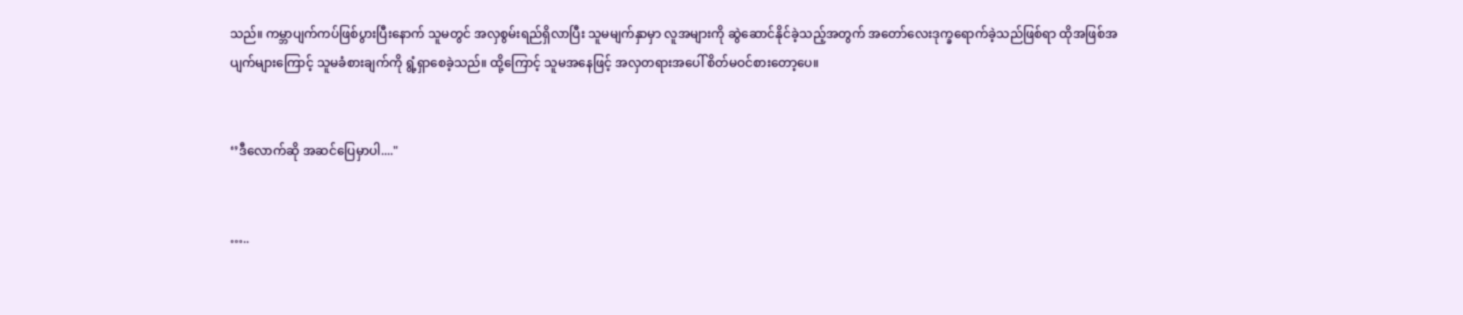သည်။ ကမ္ဘာပျက်ကပ်ဖြစ်ပွားပြီးနောက် သူမတွင် အလှစွမ်းရည်ရှိလာပြီး သူမမျက်နှာမှာ လူအများကို ဆွဲဆောင်နိုင်ခဲ့သည့်အတွက် အတော်လေးဒုက္ခရောက်ခဲ့သည်ဖြစ်ရာ ထိုအဖြစ်အပျက်များကြောင့် သူမခံစားချက်ကို ရွံ့ရှာစေခဲ့သည်။ ထို့ကြောင့် သူမအနေဖြင့် အလှတရားအပေါ် စိတ်မဝင်စားတော့ပေ။


‘’ဒီလောက်ဆို အဆင်ပြေမှာပါ...."


…..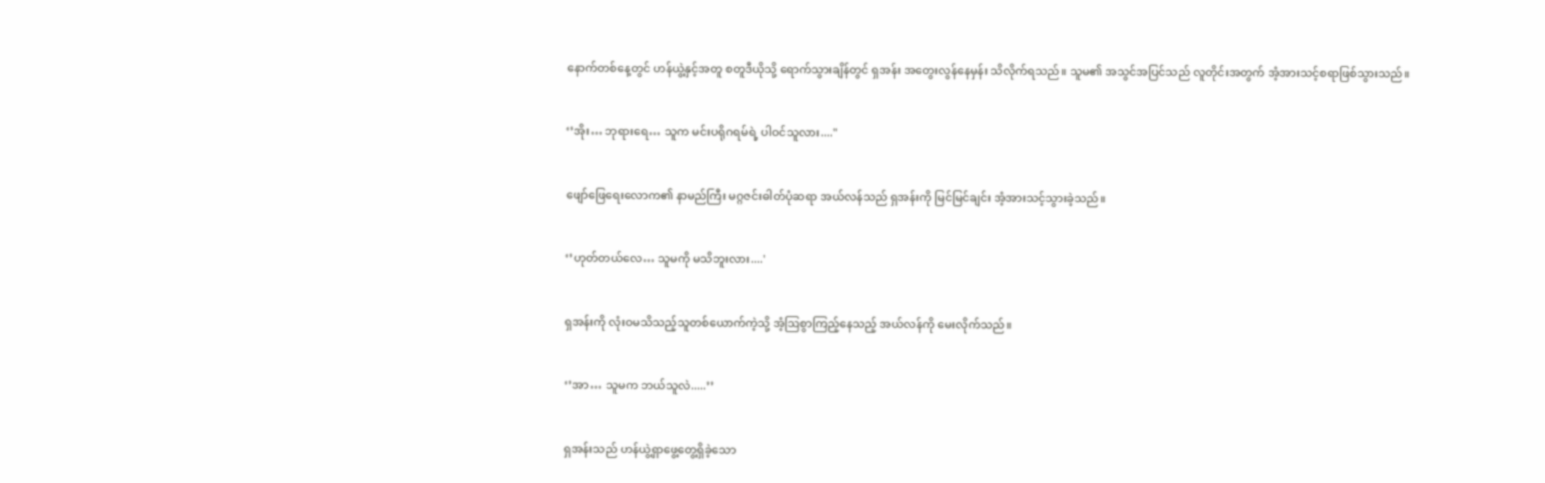နောက်တစ်နေ့တွင် ဟန်ယွဲ့နှင့်အတူ စတူဒီယိုသို့ ရောက်သွားချိန်တွင် ရှအန်း အတွေးလွန်နေမှန်း သိလိုက်ရသည်။ သူမ၏ အသွင်အပြင်သည် လူတိုင်းအတွက် အံ့အားသင့်စရာဖြစ်သွားသည်။


‘’အိုး… ဘုရားရေ… သူက မင်းပရိုဂရမ်ရဲ့ ပါဝင်သူလား...."


ဖျော်ဖြေရေးလောက၏ နာမည်ကြီး မဂ္ဂဇင်းဓါတ်ပုံဆရာ အယ်လန်သည် ရှအန်းကို မြင်မြင်ချင်း အံ့အားသင့်သွားခဲ့သည်။


‘’ဟုတ်တယ်လေ… သူမကို မသိဘူးလား....'


ရှအန်းကို လုံးဝမသိသည့်သူတစ်ယောက်ကဲ့သို့ အံ့ဩစွာကြည့်နေသည့် အယ်လန်ကို မေးလိုက်သည်။


‘’အာ… သူမက ဘယ်သူလဲ.....’’


ရှအန်းသည် ဟန်ယွဲ့ရှာဖွေ့တွေ့ရှိခဲ့သော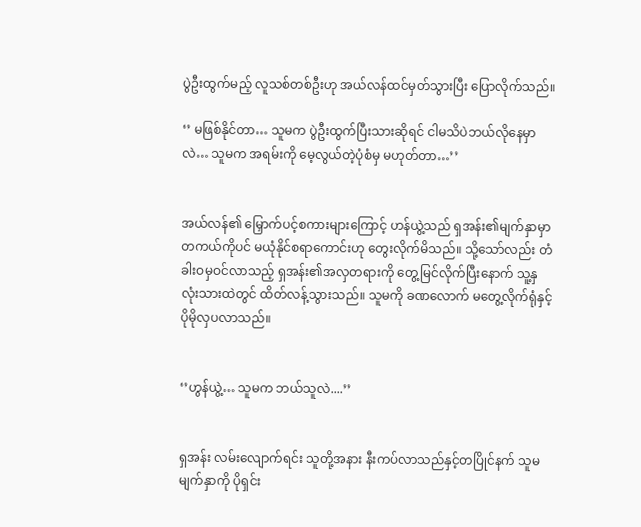ပွဲဦးထွက်မည့် လူသစ်တစ်ဦးဟု အယ်လန်ထင်မှတ်သွားပြီး ပြောလိုက်သည်။

‘’ မဖြစ်နိုင်တာ… သူမက ပွဲဦးထွက်ပြီးသားဆိုရင် ငါမသိပဲဘယ်လိုနေမှာလဲ… သူမက အရမ်းကို မေ့လွယ်တဲ့ပုံစံမှ မဟုတ်တာ…’’


အယ်လန်၏ မြှောက်ပင့်စကားများကြောင့် ဟန်ယွဲ့သည် ရှအန်း၏မျက်နှာမှာ တကယ်ကိုပင် မယုံနိုင်စရာကောင်းဟု တွေးလိုက်မိသည်။ သို့သော်လည်း တံခါးဝမှဝင်လာသည့် ရှအန်း၏အလှတရားကို တွေ့မြင်လိုက်ပြီးနောက် သူ့နှလုံးသားထဲတွင် ထိတ်လန့်သွားသည်။ သူမကို ခဏလောက် မတွေ့လိုက်ရုံနှင့် ပိုမိုလှပလာသည်။


‘’ဟွန်ယွဲ့… သူမက ဘယ်သူလဲ....’’


ရှအန်း လမ်းလျောက်ရင်း သူတို့အနား နီးကပ်လာသည်နှင့်တပြိုင်နက် သူမမျက်နှာကို ပိုရှင်း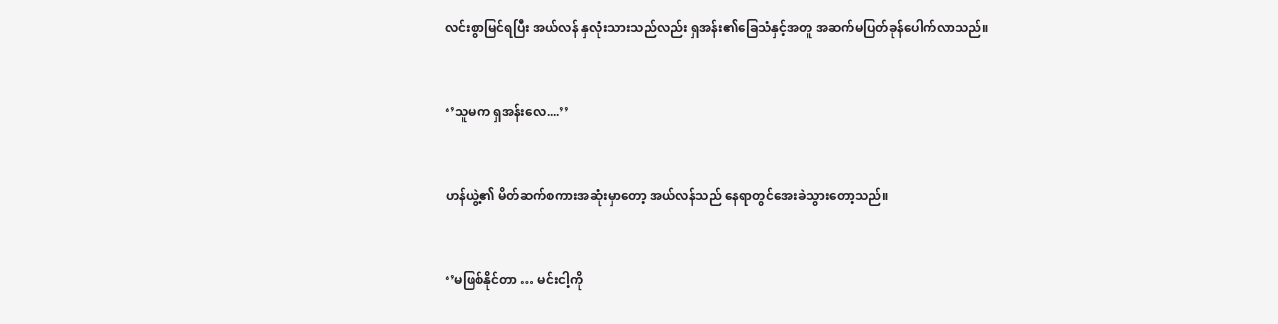လင်းစွာမြင်ရပြီး အယ်လန် နှလုံးသားသည်လည်း ရှအန်း၏ခြေသံနှင့်အတူ အဆက်မပြတ်ခုန်ပေါက်လာသည်။


‘’သူမက ရှအန်းလေ....’’


ဟန်ယွဲ့၏ မိတ်ဆက်စကားအဆုံးမှာတော့ အယ်လန်သည် နေရာတွင်အေးခဲသွားတော့သည်။


‘’မဖြစ်နိုင်တာ … မင်းငါ့ကို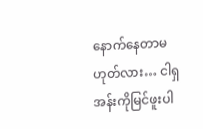နောက်နေတာမဟုတ်လား… ငါရှအန်းကိုမြင်ဖူးပါ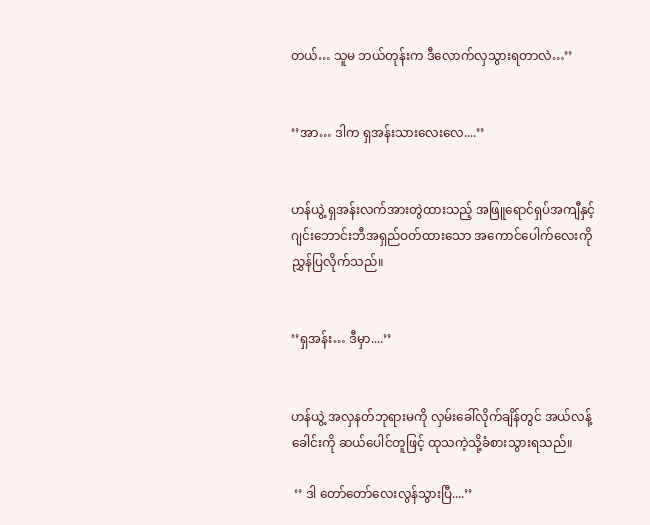တယ်… သူမ ဘယ်တုန်းက ဒီလောက်လှသွားရတာလဲ…’’


‘’အာ… ဒါက ရှအန်းသားလေးလေ....’’


ဟန်ယွဲ့ ရှအန်းလက်အားတွဲထားသည့် အဖြူရောင်ရှပ်အကျီနှင့်ဂျင်းဘောင်းဘီအရှည်ဝတ်ထားသော အကောင်ပေါက်လေးကို ညွှန်ပြလိုက်သည်။


‘’ရှအန်း… ဒီမှာ....’’


ဟန်ယွဲ့ အလှနတ်ဘုရားမကို လှမ်းခေါ်လိုက်ချိန်တွင် အယ်လန့်ခေါင်းကို ဆယ်ပေါင်တူဖြင့် ထုသကဲ့သို့ခံစားသွားရသည်။

 ‘’ ဒါ တော်တော်လေးလွန်သွားပြီ....’’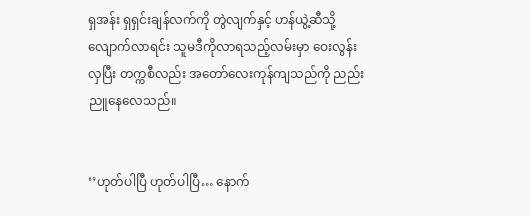ရှအန်း ရှရှင်းချန်လက်ကို တွဲလျက်နှင့် ဟန်ယွဲ့ဆီသို့လျောက်လာရင်း သူမဒီကိုလာရသည့်လမ်းမှာ ဝေးလွန်းလှပြီး တက္ကစီလည်း အတော်လေးကုန်ကျသည်ကို ညည်းညူနေလေသည်။


‘’ဟုတ်ပါပြီ ဟုတ်ပါပြီ… နောက်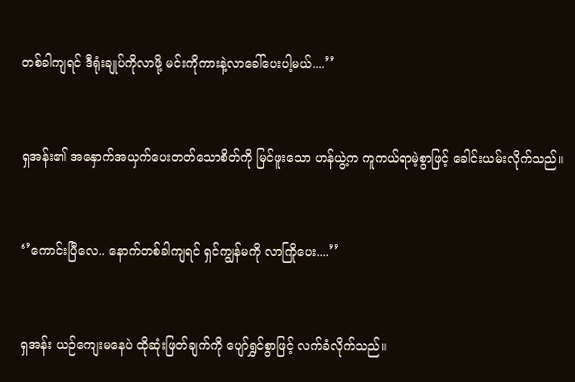တစ်ခါကျရင် ဒီရုံးချုပ်ကိုလာဖို့ မင်းကိုကားနဲ့လာခေါ်ပေးပါ့မယ်....’’


ရှအန်း၏ အနှောက်အယှက်ပေးတတ်သောစိတ်ကို မြင်ဖူးသော ဟန်ယွဲ့က ကူကယ်ရာမဲ့စွာဖြင့် ခေါင်းယမ်းလိုက်သည်။


‘’ကောင်းပြီလေ.. နောက်တစ်ခါကျရင် ရှင်ကျွန်မကို လာကြိုပေး....’’


ရှအန်း ယဉ်ကျေးမနေပဲ ထိုဆုံးဖြတ်ချက်ကို ပျော်ရွှင်စွာဖြင့် လက်ခံလိုက်သည်။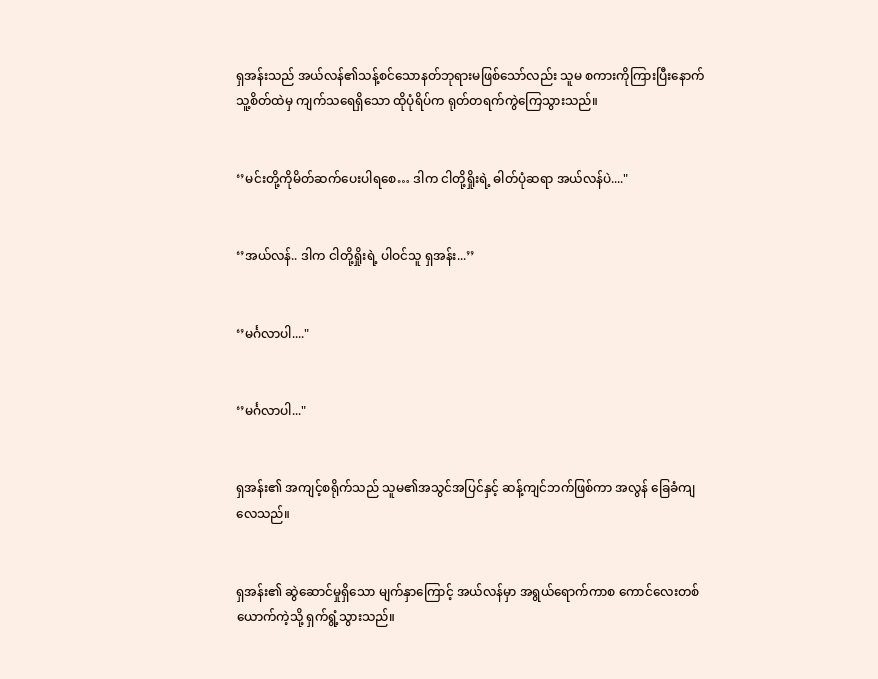ရှအန်းသည် အယ်လန်၏သန့်စင်သောနတ်ဘုရားမဖြစ်သော်လည်း သူမ စကားကိုကြားပြီးနောက် သူ့စိတ်ထဲမှ ကျက်သရေရှိသော ထိုပုံရိပ်က ရုတ်တရက်ကွဲကြေသွားသည်။


‘’မင်းတို့ကိုမိတ်ဆက်ပေးပါရစေ… ဒါက ငါတို့ရှိုးရဲ့ ဓါတ်ပုံဆရာ အယ်လန်ပဲ...."


‘’အယ်လန်.. ဒါက ငါတို့ရှိုးရဲ့ ပါဝင်သူ ရှအန်း...’’


‘’မင်္ဂလာပါ...."


‘’မင်္ဂလာပါ..."


ရှအန်း၏ အကျင့်စရိုက်သည် သူမ၏အသွင်အပြင်နှင့် ဆန့်ကျင်ဘက်ဖြစ်ကာ အလွန် ခြေခံကျလေသည်။


ရှအန်း၏ ဆွဲဆောင်မှုရှိသော မျက်နှာကြောင့် အယ်လန်မှာ အရွယ်ရောက်ကာစ ကောင်လေးတစ်ယောက်ကဲ့သို့ ရှက်ရွံ့သွားသည်။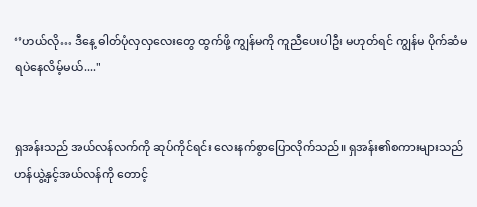‘’ဟယ်လို… ဒီနေ့ ဓါတ်ပုံလှလှလေးတွေ ထွက်ဖို့ ကျွန်မကို ကူညီပေးပါဦး မဟုတ်ရင် ကျွန်မ ပိုက်ဆံမရပဲနေလိမ့်မယ်...."


ရှအန်းသည် အယ်လန်လက်ကို ဆုပ်ကိုင်ရင်း လေးနက်စွာပြောလိုက်သည်။ ရှအန်း၏စကားများသည် ဟန်ယွဲ့နှင့်အယ်လန်ကို တောင့်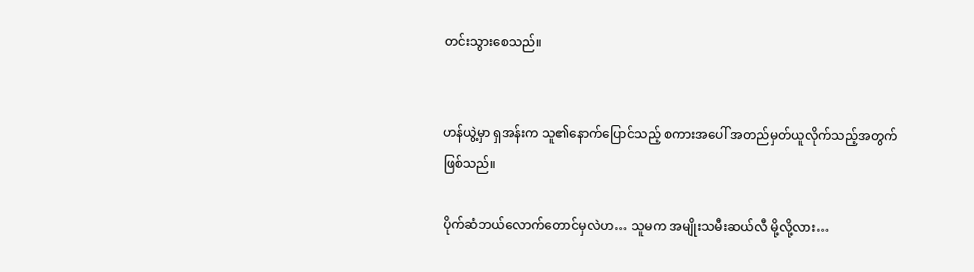တင်းသွားစေသည်။


ဟန်ယွဲ့မှာ ရှအန်းက သူ၏နောက်ပြောင်သည့် စကားအပေါ် အတည်မှတ်ယူလိုက်သည့်အတွက်ဖြစ်သည်။

ပိုက်ဆံဘယ်လောက်တောင်မှလဲဟ… သူမက အမျိုးသမီးဆယ်လီ မို့လို့လား…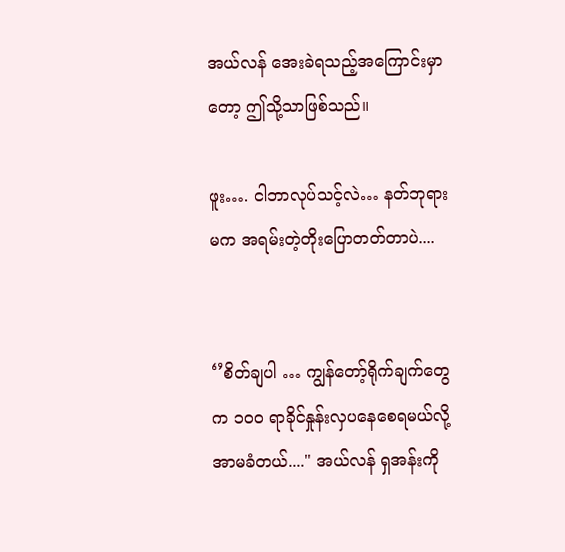အယ်လန် အေးခဲရသည့်အကြောင်းမှာတော့ ဤသို့သာဖြစ်သည်။

ဖူး…. ငါဘာလုပ်သင့်လဲ… နတ်ဘုရားမက အရမ်းတဲ့တိုးပြောတတ်တာပဲ....


‘’စိတ်ချပါ … ကျွန်တော့်ရိုက်ချက်တွေက ၁၀၀ ရာခိုင်နှုန်းလှပနေစေရမယ်လို့ အာမခံတယ်...." အယ်လန် ရှအန်းကို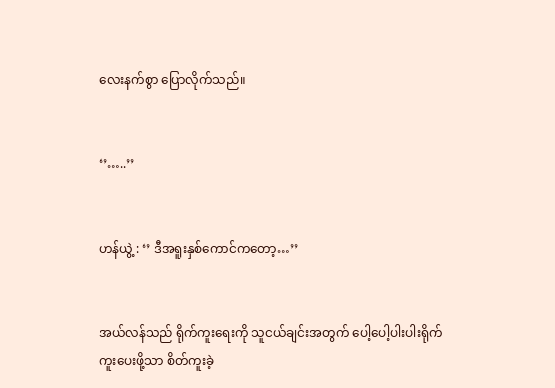လေးနက်စွာ ပြောလိုက်သည်။


‘’…..’’


ဟန်ယွဲ့ : ‘’ ဒီအရူးနှစ်ကောင်ကတော့…’’


အယ်လန်သည် ရိုက်ကူးရေးကို သူငယ်ချင်းအတွက် ပေါ့ပေါ့ပါးပါးရိုက်ကူးပေးဖို့သာ စိတ်ကူးခဲ့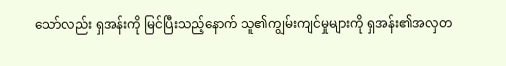သော်လည်း ရှအန်းကို မြင်ပြီးသည့်နောက် သူ၏ကျွမ်းကျင်မှုများကို ရှအန်း၏အလှတ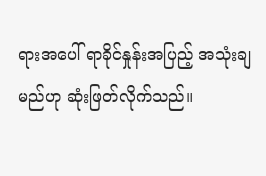ရားအပေါ် ရာခိုင်နှုန်းအပြည့် အသုံးချမည်ဟု ဆုံးဖြတ်လိုက်သည်။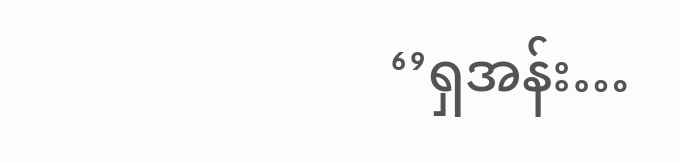‘’ရှအန်း…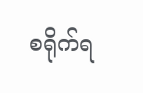စရိုက်ရ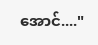အောင်...."